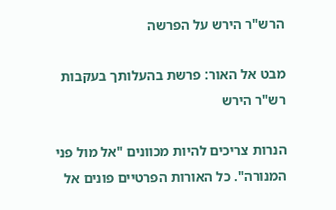הרש"ר הירש על הפרשה

מבט אל האור: פרשת בהעלותך בעקבות רש"ר הירש

הנרות צריכים להיות מכוונים "אל מול פני המנורה". כל האורות הפרטיים פונים אל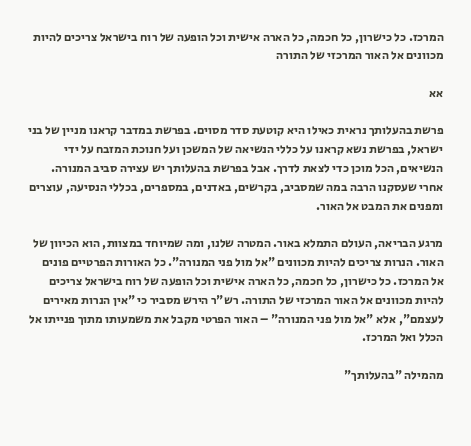המרכז. כל כישרון, כל חכמה, כל הארה אישית וכל הופעה של רוח בישראל צריכים להיות מכוונים אל האור המרכזי של התורה

אא

פרשת בהעלותך נראית כאילו היא קוטעת סדר מסוים. בפרשת במדבר קראנו מניין של בני ישראל, בפרשת נשא קראנו על כללי הנשיאה של המשכן ועל חנוכת המזבח על ידי הנשיאים, הכל מוכן כדי לצאת לדרך. אבל בפרשת בהעלותך יש עצירה סביב המנורה. אחרי שעסקנו הרבה במה שמסביב, בקרשים, באדנים, במספרים, בכללי הנסיעה, עוצרים ומפנים את המבט אל האור.

מרגע הבריאה, העולם התמלא באור. המטרה שלנו, ומה שמיוחד במצוות, הוא הכיוון של האור. הנרות צריכים להיות מכוונים "אל מול פני המנורה". כל האורות הפרטיים פונים אל המרכז. כל כישרון, כל חכמה, כל הארה אישית וכל הופעה של רוח בישראל צריכים להיות מכוונים אל האור המרכזי של התורה. רש"ר הירש מסביר כי "אין הנרות מאירים לעצמם", אלא "אל מול פני המנורה" – האור הפרטי מקבל את משמעותו מתוך פנייתו אל הכלל ואל המרכז.

מהמילה "בהעלותך"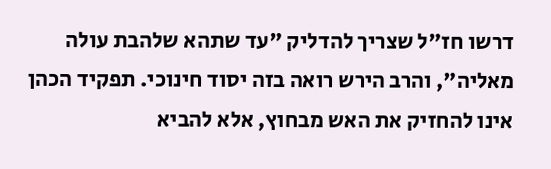דרשו חז"ל שצריך להדליק "עד שתהא שלהבת עולה מאליה", והרב הירש רואה בזה יסוד חינוכי. תפקיד הכהן אינו להחזיק את האש מבחוץ, אלא להביא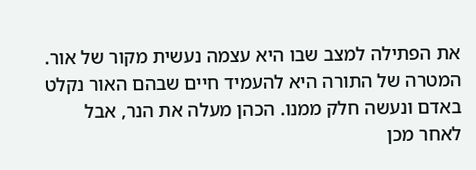את הפתילה למצב שבו היא עצמה נעשית מקור של אור. המטרה של התורה היא להעמיד חיים שבהם האור נקלט באדם ונעשה חלק ממנו. הכהן מעלה את הנר, אבל לאחר מכן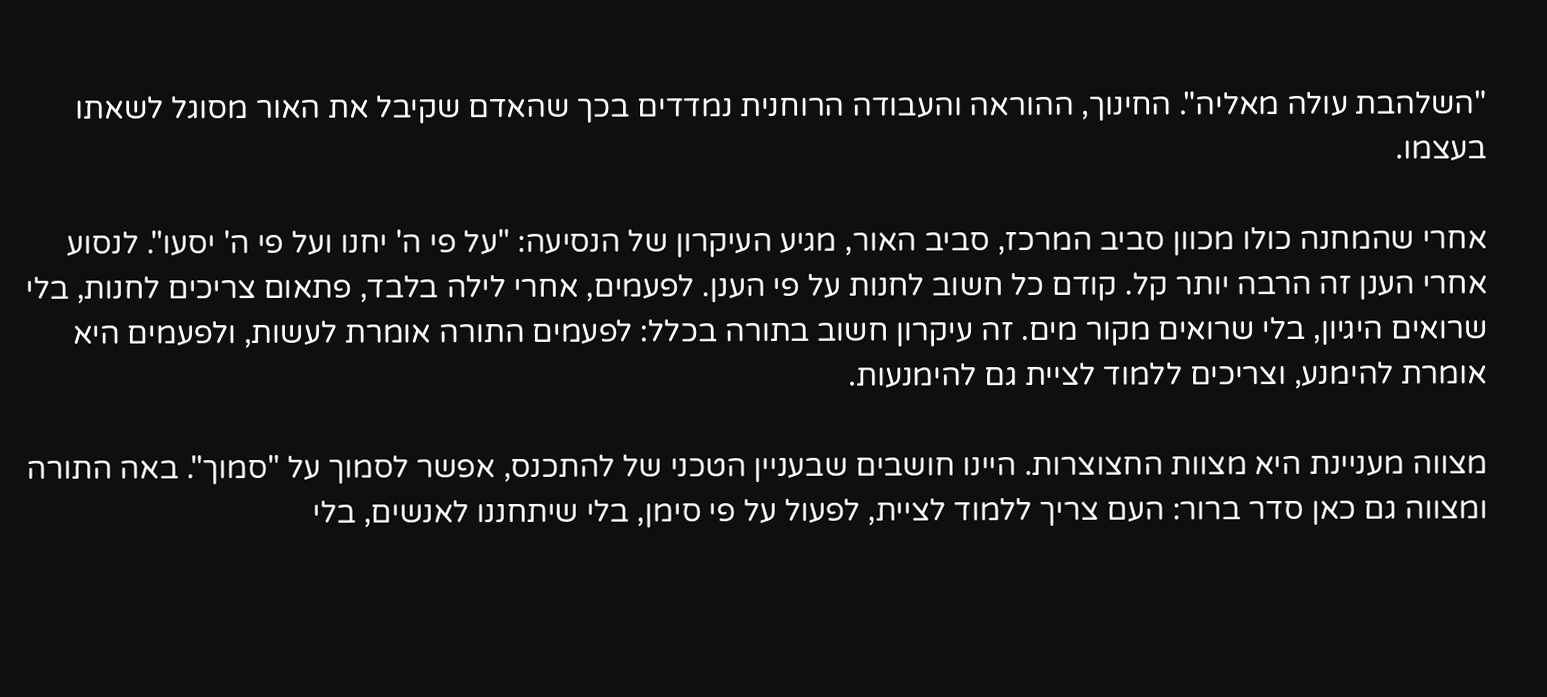"השלהבת עולה מאליה". החינוך, ההוראה והעבודה הרוחנית נמדדים בכך שהאדם שקיבל את האור מסוגל לשאתו בעצמו.

אחרי שהמחנה כולו מכוון סביב המרכז, סביב האור, מגיע העיקרון של הנסיעה: "על פי ה' יחנו ועל פי ה' יסעו". לנסוע אחרי הענן זה הרבה יותר קל. קודם כל חשוב לחנות על פי הענן. לפעמים, אחרי לילה בלבד, פתאום צריכים לחנות, בלי שרואים היגיון, בלי שרואים מקור מים. זה עיקרון חשוב בתורה בכלל: לפעמים התורה אומרת לעשות, ולפעמים היא אומרת להימנע, וצריכים ללמוד לציית גם להימנעות.

מצווה מעניינת היא מצוות החצוצרות. היינו חושבים שבעניין הטכני של להתכנס, אפשר לסמוך על "סמוך". באה התורה ומצווה גם כאן סדר ברור: העם צריך ללמוד לציית, לפעול על פי סימן, בלי שיתחננו לאנשים, בלי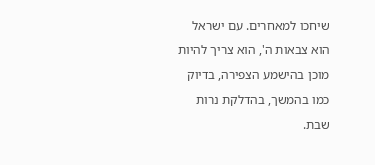שיחכו למאחרים. עם ישראל הוא צבאות ה', הוא צריך להיות מוכן בהישמע הצפירה, בדיוק כמו בהמשך, בהדלקת נרות שבת.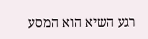רגע השיא הוא המסע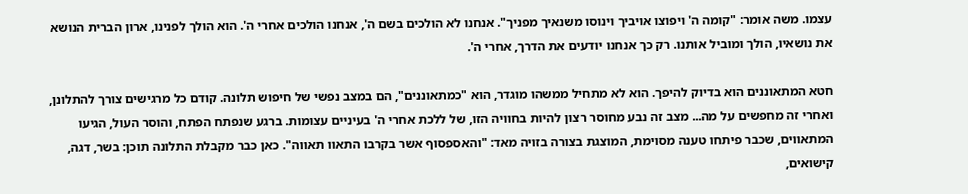עצמו. משה אומר: "קומה ה' ויפוצו אויביך וינוסו משנאיך מפניך". אנחנו לא הולכים בשם ה', אנחנו הולכים אחרי ה'. הוא הולך לפנינו, ארון הברית הנושא את נושאיו, הולך ומוביל אותנו. רק כך אנחנו יודעים את הדרך, אחרי ה'.

חטא המתאוננים הוא בדיוק להיפך. הוא לא מתחיל ממשהו מוגדר, הוא "כמתאוננים", הם במצב נפשי של חיפוש תלונה. קודם כל מרגישים צורך להתלונן, ואחרי זה מחפשים על מה... מצב זה נבע מחוסר רצון להיות בחוויה הזו, של ללכת אחרי ה' בעיניים עצומות. ברגע שנפתח הפתח, והוסר העול, הגיעו המתאווים, שכבר פיתחו טענה מסוימת, המוצגת בצורה בזויה מאד: "והאספסוף אשר בקרבו התאוו תאווה". כאן כבר מקבלת התלונה תוכן: בשר, דגה, קישואים,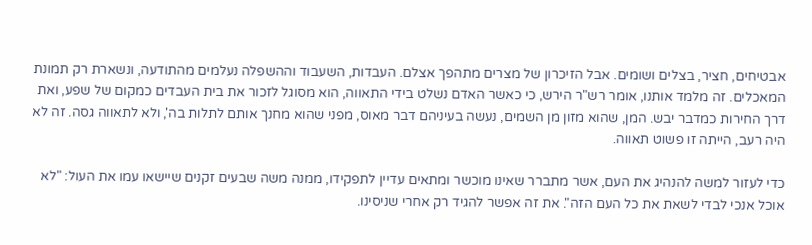אבטיחים, חציר, בצלים ושומים. אבל הזיכרון של מצרים מתהפך אצלם. העבדות, השעבוד וההשפלה נעלמים מהתודעה, ונשארת רק תמונת המאכלים. זה מלמד אותנו, אומר רש"ר הירש, כי כאשר האדם נשלט בידי התאווה, הוא מסוגל לזכור את בית העבדים כמקום של שפע, ואת דרך החירות כמדבר יבש. המן, שהוא מזון מן השמים, נעשה בעיניהם דבר מאוס, מפני שהוא מחנך אותם לתלות בה', ולא לתאווה גסה. זה לא היה רעב, הייתה זו פשוט תאווה.

כדי לעזור למשה להנהיג את העם, אשר מתברר שאינו מוכשר ומתאים עדיין לתפקידו, ממנה משה שבעים זקנים שיישאו עמו את העול: "לא אוכל אנכי לבדי לשאת את כל העם הזה". את זה אפשר להגיד רק אחרי שניסינו.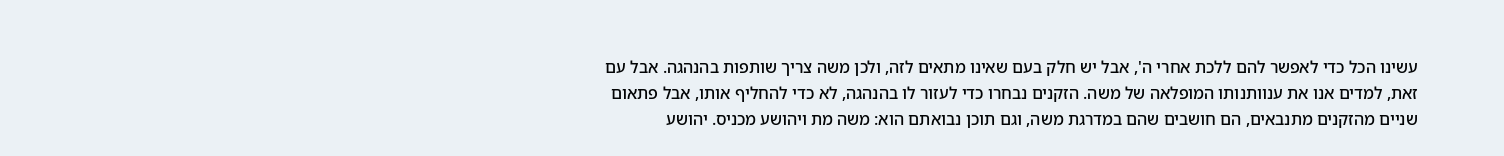עשינו הכל כדי לאפשר להם ללכת אחרי ה', אבל יש חלק בעם שאינו מתאים לזה, ולכן משה צריך שותפות בהנהגה. אבל עם זאת, למדים אנו את ענוותנותו המופלאה של משה. הזקנים נבחרו כדי לעזור לו בהנהגה, לא כדי להחליף אותו, אבל פתאום שניים מהזקנים מתנבאים, הם חושבים שהם במדרגת משה, וגם תוכן נבואתם הוא: משה מת ויהושע מכניס. יהושע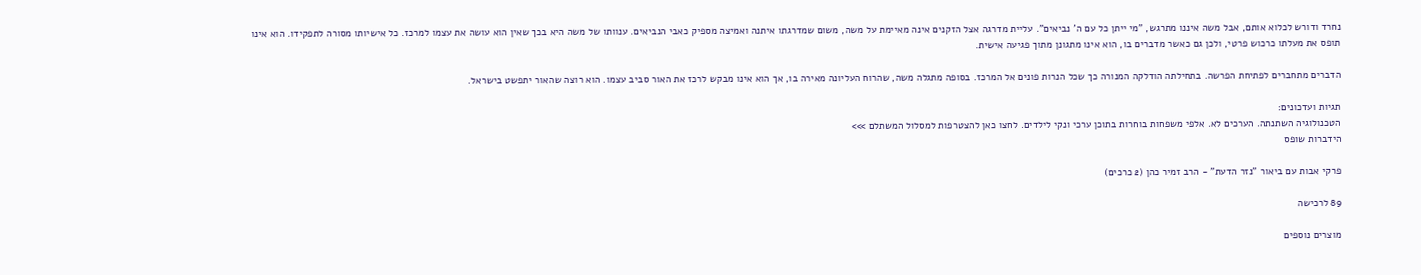נחרד ודורש לכלוא אותם, אבל משה איננו מתרגש, "מי ייתן כל עם ה' נביאים". עליית מדרגה אצל הזקנים אינה מאיימת על משה, משום שמדרגתו איתנה ואמיצה מספיק כאבי הנביאים. ענוותו של משה היא בכך שאין הוא עושה את עצמו למרכז. כל אישיותו מסורה לתפקידו. הוא אינו תופס את מעלתו כרכוש פרטי, ולכן גם כאשר מדברים בו, הוא אינו מתגונן מתוך פגיעה אישית.

הדברים מתחברים לפתיחת הפרשה. בתחילתה הודלקה המנורה כך שכל הנרות פונים אל המרכז. בסופה מתגלה משה, שהרוח העליונה מאירה בו, אך הוא אינו מבקש לרכז את האור סביב עצמו. הוא רוצה שהאור יתפשט בישראל.

תגיות ועדכונים:
הטכנולוגיה השתנתה. הערכים לא. אלפי משפחות בוחרות בתוכן ערכי ונקי לילדים. לחצו כאן להצטרפות למסלול המשתלם >>>
הידברות שופס

פרקי אבות עם ביאור "נזר הדעת" - הרב זמיר כהן (2 כרכים)

89 לרכישה

מוצרים נוספים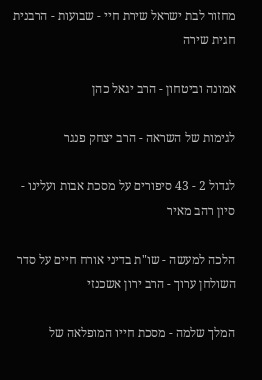מחזור לבת ישראל שירת חיי - שבועות - הרבנית חגית שירה

אמונה וביטחון - הרב יגאל כהן

לגימות של השראה - הרב יצחק פנגר

לגדול 2 - 43 סיפורים על מסכת אבות ועלינו - סיון רהב מאיר

הלכה למעשה - שו"ת בדיני אורח חיים על סדר השולחן ערוך - הרב ירון אשכנזי

המלך שלמה - מסכת חייו המופלאה של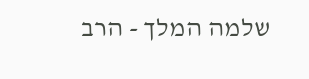שלמה המלך - הרב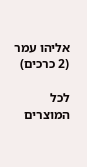אליהו עמר (2 כרכים)

לכל המוצרים